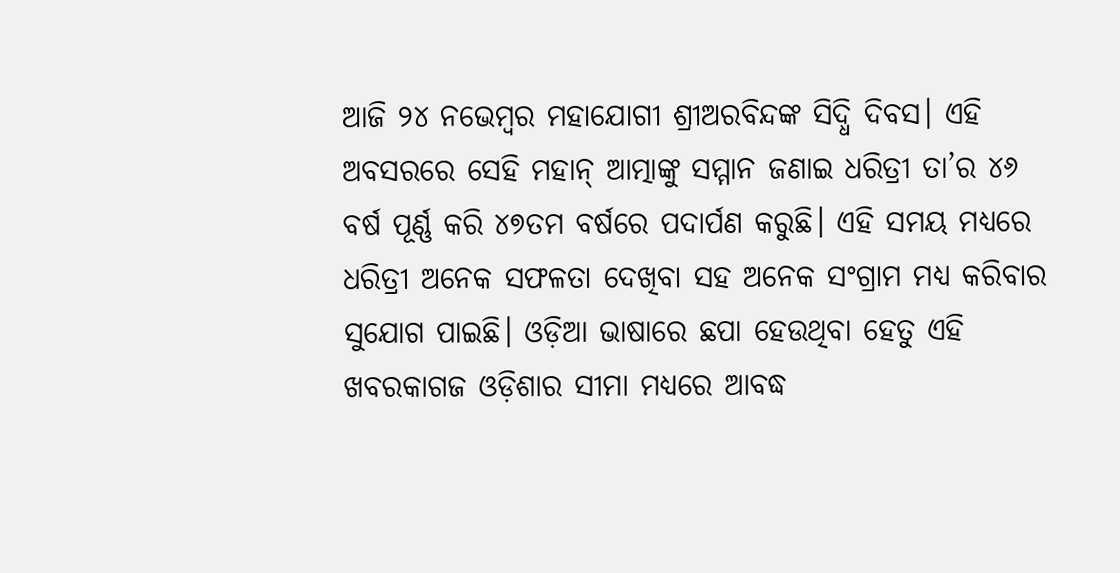ଆଜି ୨୪ ନଭେମ୍ବର ମହାଯୋଗୀ ଶ୍ରୀଅରବିନ୍ଦଙ୍କ ସିଦ୍ଧି ଦିବସ। ଏହି ଅବସରରେ ସେହି ମହାନ୍ ଆତ୍ମାଙ୍କୁ ସମ୍ମାନ ଜଣାଇ ଧରିତ୍ରୀ ତା’ର ୪୬ ବର୍ଷ ପୂର୍ଣ୍ଣ କରି ୪୭ତମ ବର୍ଷରେ ପଦାର୍ପଣ କରୁଛି। ଏହି ସମୟ ମଧ୍ୟରେ ଧରିତ୍ରୀ ଅନେକ ସଫଳତା ଦେଖିବା ସହ ଅନେକ ସଂଗ୍ରାମ ମଧ୍ୟ କରିବାର ସୁଯୋଗ ପାଇଛି। ଓଡ଼ିଆ ଭାଷାରେ ଛପା ହେଉଥିବା ହେତୁ ଏହି ଖବରକାଗଜ ଓଡ଼ିଶାର ସୀମା ମଧ୍ୟରେ ଆବଦ୍ଧ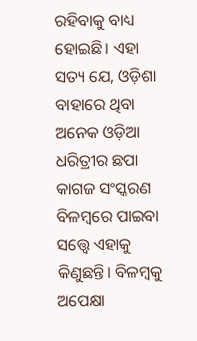ରହିବାକୁ ବାଧ୍ୟ ହୋଇଛି। ଏହା ସତ୍ୟ ଯେ, ଓଡ଼ିଶା ବାହାରେ ଥିବା ଅନେକ ଓଡ଼ିଆ ଧରିତ୍ରୀର ଛପା କାଗଜ ସଂସ୍କରଣ ବିଳମ୍ବରେ ପାଇବା ସତ୍ତ୍ୱେ ଏହାକୁ କିଣୁଛନ୍ତି। ବିଳମ୍ବକୁ ଅପେକ୍ଷା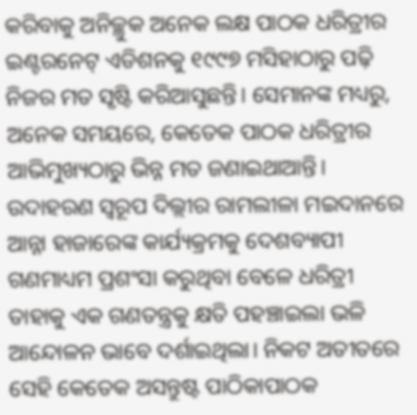କରିବାକୁ ଅନିଚ୍ଛୁକ ଅନେକ ଲକ୍ଷ ପାଠକ ଧରିତ୍ରୀର ଇଣ୍ଟରନେଟ୍ ଏଡିଶନକୁ ୧୯୯୭ ମସିହାଠାରୁ ପଢ଼ି ନିଜର ମତ ସୃଷ୍ଟି କରିଆସୁଛନ୍ତି। ସେମାନଙ୍କ ମଧ୍ୟରୁ, ଅନେକ ସମୟରେ, କେତେକ ପାଠକ ଧରିତ୍ରୀର ଆଭିମୁଖ୍ୟଠାରୁ ଭିନ୍ନ ମତ ଜଣାଇଥାଆନ୍ତି। ଉଦାହରଣ ସ୍ବରୂପ ଦିଲ୍ଲୀର ରାମଲୀଳା ମଇଦାନରେ ଆନ୍ନା ହାଜାରେଙ୍କ କାର୍ଯ୍ୟକ୍ରମକୁ ଦେଶବ୍ୟାପୀ ଗଣମାଧ୍ୟମ ପ୍ରଶଂସା କରୁଥିବା ବେଳେ ଧରିତ୍ରୀ ତାହାକୁ ଏକ ଗଣତନ୍ତ୍ରକୁ କ୍ଷତି ପହଞ୍ଚାଇଲା ଭଳି ଆନ୍ଦୋଳନ ଭାବେ ଦର୍ଶାଇଥିଲା। ନିକଟ ଅତୀତରେ ସେହି କେତେକ ଅସନ୍ତୁଷ୍ଟ ପାଠିକାପାଠକ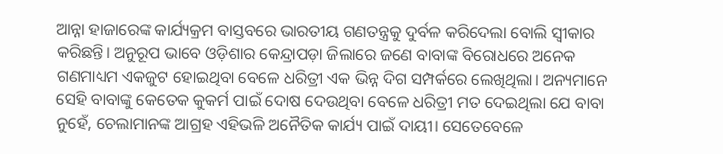ଆନ୍ନା ହାଜାରେଙ୍କ କାର୍ଯ୍ୟକ୍ରମ ବାସ୍ତବରେ ଭାରତୀୟ ଗଣତନ୍ତ୍ରକୁ ଦୁର୍ବଳ କରିଦେଲା ବୋଲି ସ୍ବୀକାର କରିଛନ୍ତି। ଅନୁରୂପ ଭାବେ ଓଡ଼ିଶାର କେନ୍ଦ୍ରାପଡ଼ା ଜିଲାରେ ଜଣେ ବାବାଙ୍କ ବିରୋଧରେ ଅନେକ ଗଣମାଧ୍ୟମ ଏକଜୁଟ ହୋଇଥିବା ବେଳେ ଧରିତ୍ରୀ ଏକ ଭିନ୍ନ ଦିଗ ସମ୍ପର୍କରେ ଲେଖିଥିଲା। ଅନ୍ୟମାନେ ସେହି ବାବାଙ୍କୁ କେତେକ କୁକର୍ମ ପାଇଁ ଦୋଷ ଦେଉଥିବା ବେଳେ ଧରିତ୍ରୀ ମତ ଦେଇଥିଲା ଯେ ବାବା ନୁହେଁ, ଚେଲାମାନଙ୍କ ଆଗ୍ରହ ଏହିଭଳି ଅନୈତିକ କାର୍ଯ୍ୟ ପାଇଁ ଦାୟୀ। ସେତେବେଳେ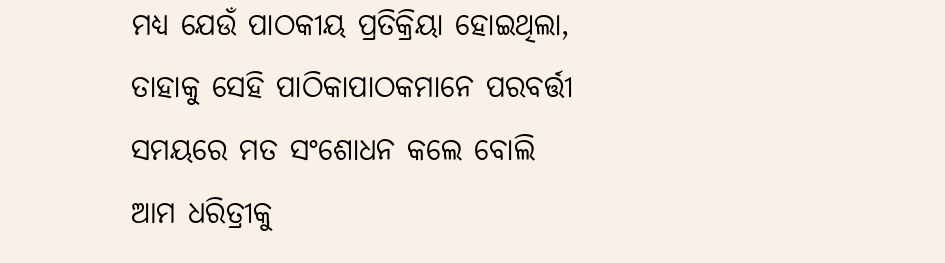ମଧ୍ୟ ଯେଉଁ ପାଠକୀୟ ପ୍ରତିକ୍ରିୟା ହୋଇଥିଲା, ତାହାକୁ ସେହି ପାଠିକାପାଠକମାନେ ପରବର୍ତ୍ତୀ ସମୟରେ ମତ ସଂଶୋଧନ କଲେ ବୋଲି ଆମ ଧରିତ୍ରୀକୁ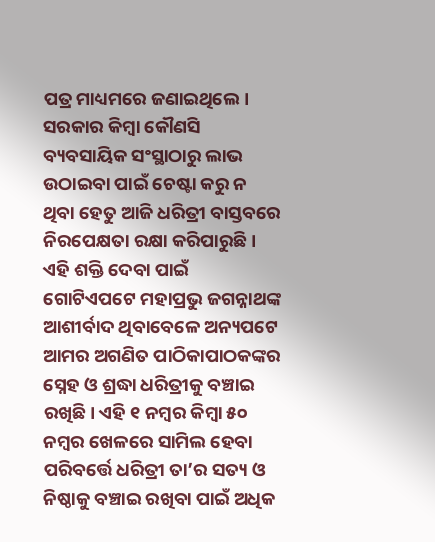ପତ୍ର ମାଧ୍ୟମରେ ଜଣାଇଥିଲେ।
ସରକାର କିମ୍ବା କୌଣସି ବ୍ୟବସାୟିକ ସଂସ୍ଥାଠାରୁ ଲାଭ ଉଠାଇବା ପାଇଁ ଚେଷ୍ଟା କରୁ ନ ଥିବା ହେତୁ ଆଜି ଧରିତ୍ରୀ ବାସ୍ତବରେ ନିରପେକ୍ଷତା ରକ୍ଷା କରିପାରୁଛି। ଏହି ଶକ୍ତି ଦେବା ପାଇଁ ଗୋଟିଏପଟେ ମହାପ୍ରଭୁ ଜଗନ୍ନାଥଙ୍କ ଆଶୀର୍ବାଦ ଥିବାବେଳେ ଅନ୍ୟପଟେ ଆମର ଅଗଣିତ ପାଠିକାପାଠକଙ୍କର ସ୍ନେହ ଓ ଶ୍ରଦ୍ଧା ଧରିତ୍ରୀକୁ ବଞ୍ଚାଇ ରଖିଛି। ଏହି ୧ ନମ୍ବର କିମ୍ବା ୫୦ ନମ୍ବର ଖେଳରେ ସାମିଲ ହେବା ପରିବର୍ତ୍ତେ ଧରିତ୍ରୀ ତା’ର ସତ୍ୟ ଓ ନିଷ୍ଠାକୁ ବଞ୍ଚାଇ ରଖିବା ପାଇଁ ଅଧିକ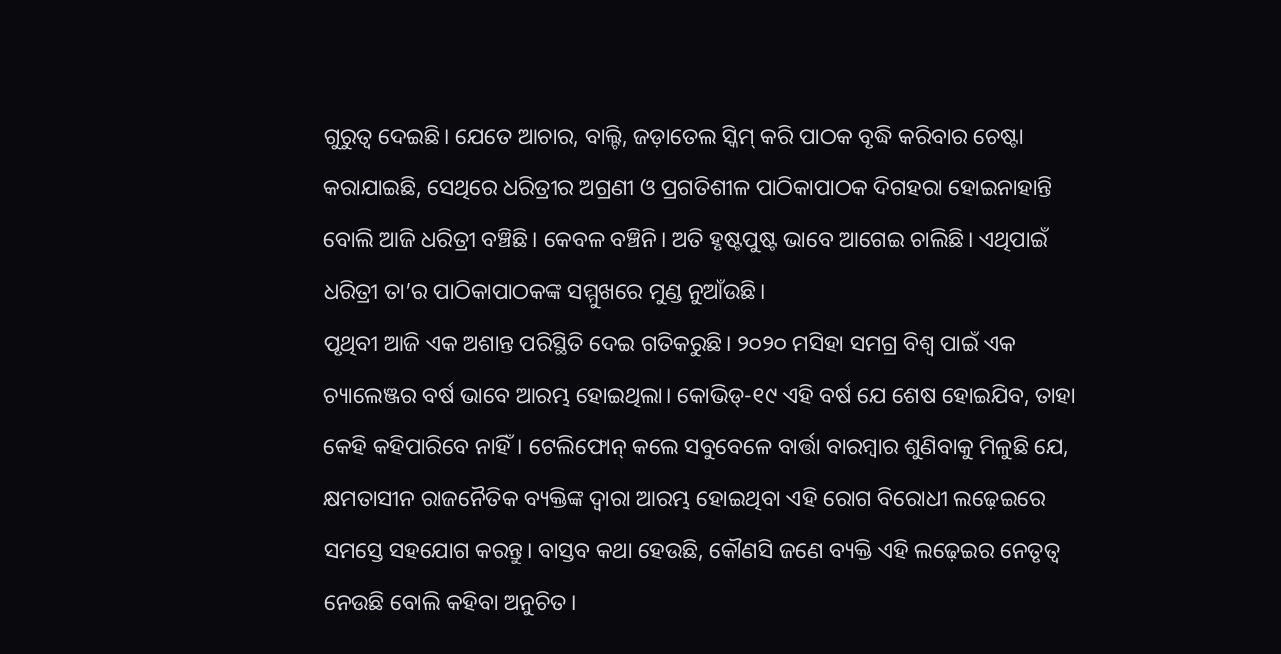ଗୁରୁତ୍ୱ ଦେଇଛି। ଯେତେ ଆଚାର, ବାଲ୍ଟି, ଜଡ଼ାତେଲ ସ୍କିମ୍ କରି ପାଠକ ବୃଦ୍ଧି କରିବାର ଚେଷ୍ଟା କରାଯାଇଛି, ସେଥିରେ ଧରିତ୍ରୀର ଅଗ୍ରଣୀ ଓ ପ୍ରଗତିଶୀଳ ପାଠିକାପାଠକ ଦିଗହରା ହୋଇନାହାନ୍ତି ବୋଲି ଆଜି ଧରିତ୍ରୀ ବଞ୍ଚିଛି। କେବଳ ବଞ୍ଚିନି। ଅତି ହୃଷ୍ଟପୁଷ୍ଟ ଭାବେ ଆଗେଇ ଚାଲିଛି। ଏଥିପାଇଁ ଧରିତ୍ରୀ ତା’ର ପାଠିକାପାଠକଙ୍କ ସମ୍ମୁଖରେ ମୁଣ୍ଡ ନୁଆଁଉଛି।
ପୃଥିବୀ ଆଜି ଏକ ଅଶାନ୍ତ ପରିସ୍ଥିତି ଦେଇ ଗତିକରୁଛି। ୨୦୨୦ ମସିହା ସମଗ୍ର ବିଶ୍ୱ ପାଇଁ ଏକ ଚ୍ୟାଲେଞ୍ଜର ବର୍ଷ ଭାବେ ଆରମ୍ଭ ହୋଇଥିଲା। କୋଭିଡ୍-୧୯ ଏହି ବର୍ଷ ଯେ ଶେଷ ହୋଇଯିବ, ତାହା କେହି କହିପାରିବେ ନାହିଁ। ଟେଲିଫୋନ୍ କଲେ ସବୁବେଳେ ବାର୍ତ୍ତା ବାରମ୍ବାର ଶୁଣିବାକୁ ମିଳୁଛି ଯେ, କ୍ଷମତାସୀନ ରାଜନୈତିକ ବ୍ୟକ୍ତିଙ୍କ ଦ୍ୱାରା ଆରମ୍ଭ ହୋଇଥିବା ଏହି ରୋଗ ବିରୋଧୀ ଲଢ଼େଇରେ ସମସ୍ତେ ସହଯୋଗ କରନ୍ତୁ। ବାସ୍ତବ କଥା ହେଉଛି, କୌଣସି ଜଣେ ବ୍ୟକ୍ତି ଏହି ଲଢ଼େଇର ନେତୃତ୍ୱ ନେଉଛି ବୋଲି କହିବା ଅନୁଚିତ।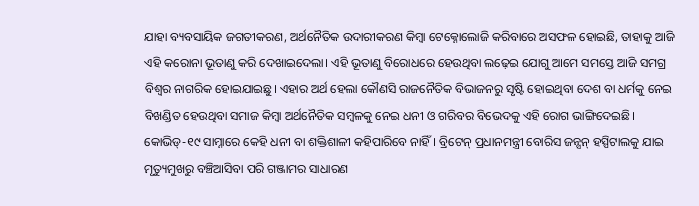ଯାହା ବ୍ୟବସାୟିକ ଜଗତୀକରଣ, ଅର୍ଥନୈତିକ ଉଦାରୀକରଣ କିମ୍ବା ଟେକ୍ନୋଲୋଜି କରିବାରେ ଅସଫଳ ହୋଇଛି, ତାହାକୁ ଆଜି ଏହି କରୋନା ଭୂତାଣୁ କରି ଦେଖାଇଦେଲା। ଏହି ଭୂତାଣୁ ବିରୋଧରେ ହେଉଥିବା ଲଢ଼େଇ ଯୋଗୁ ଆମେ ସମସ୍ତେ ଆଜି ସମଗ୍ର ବିଶ୍ୱର ନାଗରିକ ହୋଇଯାଇଛୁ। ଏହାର ଅର୍ଥ ହେଲା କୌଣସି ରାଜନୈତିକ ବିଭାଜନରୁ ସୃଷ୍ଟି ହୋଇଥିବା ଦେଶ ବା ଧର୍ମକୁ ନେଇ ବିଖଣ୍ଡିତ ହେଉଥିବା ସମାଜ କିମ୍ବା ଅର୍ଥନୈତିକ ସମ୍ବଳକୁ ନେଇ ଧନୀ ଓ ଗରିବର ବିଭେଦକୁ ଏହି ରୋଗ ଭାଙ୍ଗିଦେଇଛି। କୋଭିଡ୍-୧୯ ସାମ୍ନାରେ କେହି ଧନୀ ବା ଶକ୍ତିଶାଳୀ କହିପାରିବେ ନାହିଁ। ବ୍ରିଟେନ୍ ପ୍ରଧାନମନ୍ତ୍ରୀ ବୋରିସ ଜନ୍ସନ୍ ହସ୍ପିଟାଲକୁ ଯାଇ ମୃତ୍ୟୁମୁଖରୁ ବଞ୍ଚିଆସିବା ପରି ଗଞ୍ଜାମର ସାଧାରଣ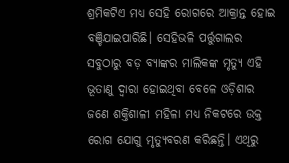ଶ୍ରମିକଟିଏ ମଧ୍ୟ ସେହି ରୋଗରେ ଆକ୍ରାନ୍ତ ହୋଇ ବଞ୍ଚିଯାଇପାରିଛି। ସେହିଭଳି ପର୍ତ୍ତୁଗାଲର ସବୁଠାରୁ ବଡ଼ ବ୍ୟାଙ୍କର ମାଲିକଙ୍କ ମୃତ୍ୟୁ ଏହି ଭୂତାଣୁ ଦ୍ୱାରା ହୋଇଥିବା ବେଳେ ଓଡ଼ିଶାର ଜଣେ ଶକ୍ତିଶାଳୀ ମହିଳା ମଧ୍ୟ ନିକଟରେ ଉକ୍ତ ରୋଗ ଯୋଗୁ ମୃତ୍ୟୁବରଣ କରିଛନ୍ତି। ଏଥିରୁ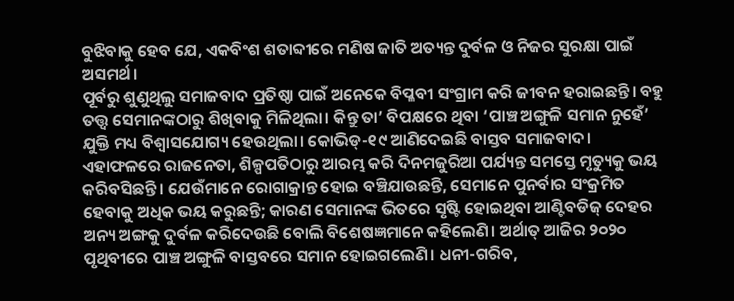ବୁଝିବାକୁ ହେବ ଯେ, ଏକବିଂଶ ଶତାବ୍ଦୀରେ ମଣିଷ ଜାତି ଅତ୍ୟନ୍ତ ଦୁର୍ବଳ ଓ ନିଜର ସୁରକ୍ଷା ପାଇଁ ଅସମର୍ଥ।
ପୂର୍ବରୁ ଶୁଣୁଥିଲୁ ସମାଜବାଦ ପ୍ରତିଷ୍ଠା ପାଇଁ ଅନେକେ ବିପ୍ଳବୀ ସଂଗ୍ରାମ କରି ଜୀବନ ହରାଇଛନ୍ତି। ବହୁ ତତ୍ତ୍ୱ ସେମାନଙ୍କଠାରୁ ଶିଖିବାକୁ ମିଳିଥିଲା। କିନ୍ତୁ ତା’ ବିପକ୍ଷରେ ଥିବା ‘ପାଞ୍ଚ ଅଙ୍ଗୁଳି ସମାନ ନୁହେଁ’ ଯୁକ୍ତି ମଧ୍ୟ ବିଶ୍ୱାସଯୋଗ୍ୟ ହେଉଥିଲା। କୋଭିଡ୍-୧୯ ଆଣିଦେଇଛି ବାସ୍ତବ ସମାଜବାଦ। ଏହାଫଳରେ ରାଜନେତା, ଶିଳ୍ପପତିଠାରୁ ଆରମ୍ଭ କରି ଦିନମଜୁରିଆ ପର୍ଯ୍ୟନ୍ତ ସମସ୍ତେ ମୃତ୍ୟୁକୁ ଭୟ କରିବସିଛନ୍ତି। ଯେଉଁମାନେ ରୋଗାକ୍ରାନ୍ତ ହୋଇ ବଞ୍ଚିଯାଉଛନ୍ତି, ସେମାନେ ପୁନର୍ବାର ସଂକ୍ରମିତ ହେବାକୁ ଅଧିକ ଭୟ କରୁଛନ୍ତି; କାରଣ ସେମାନଙ୍କ ଭିତରେ ସୃଷ୍ଟି ହୋଇଥିବା ଆଣ୍ଟିବଡିଜ୍ ଦେହର ଅନ୍ୟ ଅଙ୍ଗକୁ ଦୁର୍ବଳ କରିଦେଉଛି ବୋଲି ବିଶେଷଜ୍ଞମାନେ କହିଲେଣି। ଅର୍ଥାତ୍ ଆଜିର ୨୦୨୦ ପୃଥିବୀରେ ପାଞ୍ଚ ଅଙ୍ଗୁଳି ବାସ୍ତବରେ ସମାନ ହୋଇଗଲେଣି। ଧନୀ-ଗରିବ,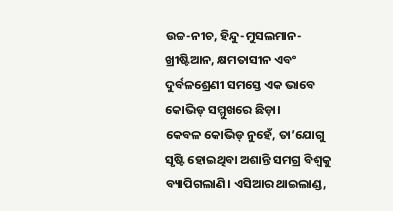ଉଚ୍ଚ-ନୀଚ, ହିନ୍ଦୁ-ମୁସଲମାନ-ଖ୍ରୀଷ୍ଟିଆନ, କ୍ଷମତାସୀନ ଏବଂ ଦୁର୍ବଳଶ୍ରେଣୀ ସମସ୍ତେ ଏକ ଭାବେ କୋଭିଡ୍ ସମ୍ମୁଖରେ ଛିଡ଼ା।
କେବଳ କୋଭିଡ୍ ନୁହେଁ, ତା’ଯୋଗୁ ସୃଷ୍ଟି ହୋଇଥିବା ଅଶାନ୍ତି ସମଗ୍ର ବିଶ୍ୱକୁ ବ୍ୟାପିଗଲାଣି। ଏସିଆର ଥାଇଲାଣ୍ଡ,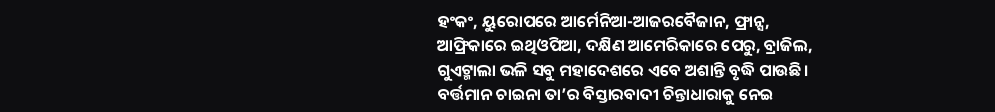ହଂକଂ, ୟୁରୋପରେ ଆର୍ମେନିଆ-ଆଜରବୈଜାନ, ଫ୍ରାନ୍ସ, ଆଫ୍ରିକାରେ ଇଥିଓପିଆ, ଦକ୍ଷିଣ ଆମେରିକାରେ ପେରୁ, ବ୍ରାଜିଲ, ଗୁଏଟ୍ମାଲା ଭଳି ସବୁ ମହାଦେଶରେ ଏବେ ଅଶାନ୍ତି ବୃଦ୍ଧି ପାଉଛି। ବର୍ତ୍ତମାନ ଚାଇନା ତା’ର ବିସ୍ତାରବାଦୀ ଚିନ୍ତାଧାରାକୁ ନେଇ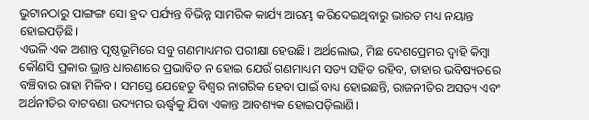ଭୁଟାନଠାରୁ ପାଙ୍ଗଙ୍ଗ ସୋ ହ୍ରଦ ପର୍ଯ୍ୟନ୍ତ ବିଭିନ୍ନ ସାମରିକ କାର୍ଯ୍ୟ ଆରମ୍ଭ କରିଦେଇଥିବାରୁ ଭାରତ ମଧ୍ୟ ନୟାନ୍ତ ହୋଇପଡ଼ିଛି।
ଏଭଳି ଏକ ଅଶାନ୍ତ ପୃଷ୍ଠଭୂମିରେ ସବୁ ଗଣମାଧ୍ୟମର ପରୀକ୍ଷା ହେଉଛି। ଅର୍ଥଲୋଭ, ମିଛ ଦେଶପ୍ରେମର ଦ୍ୱାହି କିମ୍ବା କୌଣସି ପ୍ରକାର ଭ୍ରାନ୍ତ ଧାରଣାରେ ପ୍ରଭାବିତ ନ ହୋଇ ଯେଉଁ ଗଣମାଧ୍ୟମ ସତ୍ୟ ସହିତ ରହିବ, ତାହାର ଭବିଷ୍ୟତରେ ବଞ୍ଚିବାର ରାହା ମିଳିବ। ସମସ୍ତେ ଯେହେତୁ ବିଶ୍ୱର ନାଗରିକ ହେବା ପାଇଁ ବାଧ୍ୟ ହୋଇଛନ୍ତି, ରାଜନୀତିର ଅସତ୍ୟ ଏବଂ ଅର୍ଥନୀତିର ବାଟବଣା ଉଦ୍ୟମର ଊର୍ଦ୍ଧ୍ୱକୁ ଯିବା ଏକାନ୍ତ ଆବଶ୍ୟକ ହୋଇପଡ଼ିଲାଣି।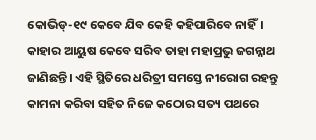କୋଭିଡ୍-୧୯ କେବେ ଯିବ କେହି କହିପାରିବେ ନାହିଁ। କାହାର ଆୟୁଷ କେବେ ସରିବ ତାହା ମହାପ୍ରଭୁ ଜଗନ୍ନାଥ ଜାଣିଛନ୍ତି। ଏହି ସ୍ଥିତିରେ ଧରିତ୍ରୀ ସମସ୍ତେ ନୀରୋଗ ରହନ୍ତୁ କାମନା କରିବା ସହିତ ନିଜେ କଠୋର ସତ୍ୟ ପଥରେ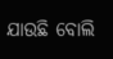ଯାଉଛି ବୋଲି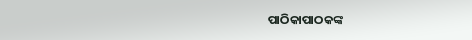ପାଠିକାପାଠକଙ୍କ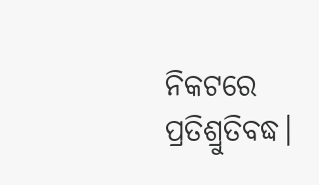ନିକଟରେ ପ୍ରତିଶ୍ରୁତିବଦ୍ଧ।